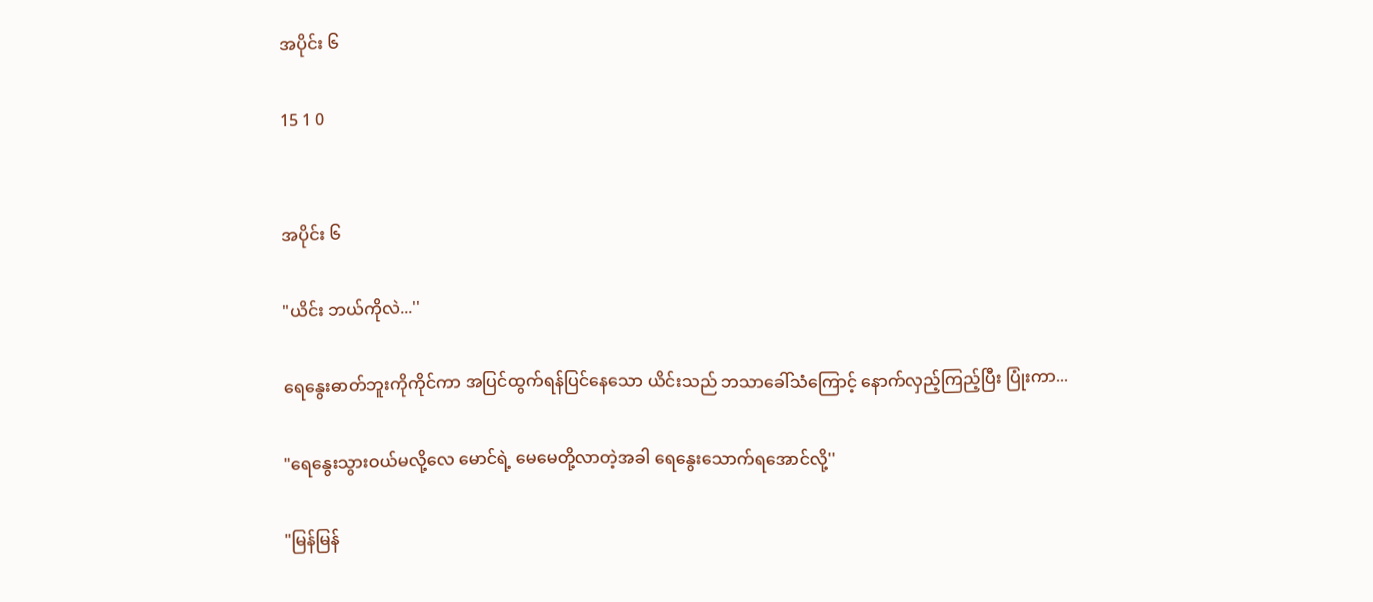အပိုင်း ၆

15 1 0


အပိုင်း ၆

"ယိင်း ဘယ်ကိုလဲ...''

ရေနွေးဓာတ်ဘူးကိုကိုင်ကာ အပြင်ထွက်ရန်ပြင်နေသော ယိင်းသည် ဘသာခေါ်သံကြောင့် နောက်လှည့်ကြည့်ပြီး ပြုံးကာ...

"ရေနွေးသွားဝယ်မလို့လေ မောင်ရဲ့ မေမေတို့လာတဲ့အခါ ရေနွေးသောက်ရအောင်လို့''

"မြန်မြန်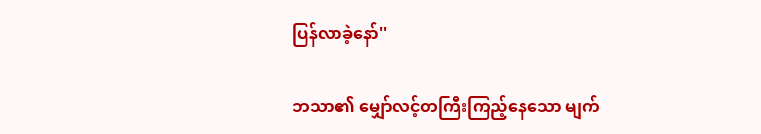ပြန်လာခဲ့နော်''

ဘသာ၏ မျှော်လင့်တကြီးကြည့်နေသော မျက်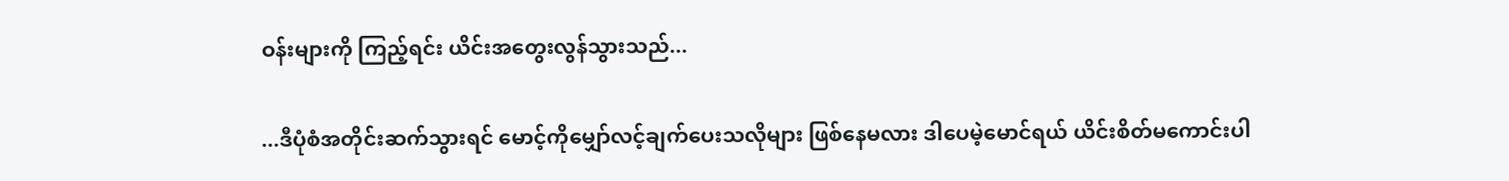ဝန်းများကို ကြည့်ရင်း ယိင်းအတွေးလွန်သွားသည်...

...ဒီပုံစံအတိုင်းဆက်သွားရင် မောင့်ကိုမျှော်လင့်ချက်ပေးသလိုများ ဖြစ်နေမလား ဒါပေမဲ့မောင်ရယ် ယိင်းစိတ်မကောင်းပါ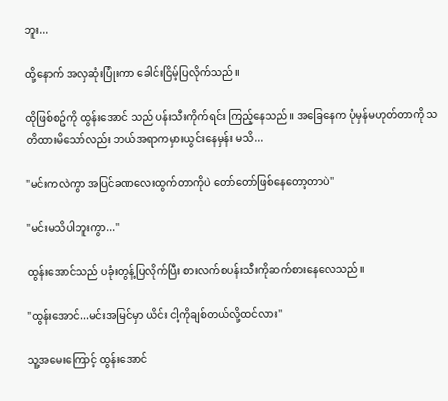ဘူး...

ထို့နောက် အလှဆုံးပြုံးကာ ခေါင်းငြိမ့်ပြလိုက်သည်။

ထိုဖြစ်စဥ်ကို ထွန်းအောင် သည် ပန်းသီးကိုက်ရင်း ကြည့်နေသည်။ အခြေနေက ပုံမှန်မဟုတ်တာကို သတိထားမိသော်လည်း ဘယ်အရာကမှားယွင်းနေမှန်း မသိ...

"မင်းကလဲကွာ အပြင်ခဏလေးထွက်တာကိုပဲ တော်တော်ဖြစ်နေတော့တာပဲ''

"မင်းမသိပါဘူးကွာ...''

ထွန်းအောင်သည် ပခုံးတွန့်ပြလိုက်ပြီး စားလက်စပန်းသီးကိုဆက်စားနေလေသည်။

"ထွန်းအောင်...မင်းအမြင်မှာ ယိင်း ငါ့ကိုချစ်တယ်လို့ထင်လား''

သူ့အမေးကြောင့် ထွန်းအောင်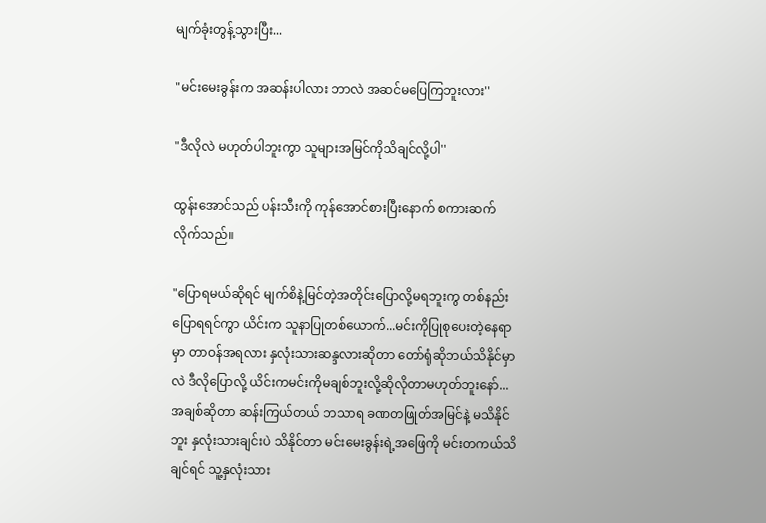မျက်ခုံးတွန့်သွားပြီး...

"မင်းမေးခွန်းက အဆန်းပါလား ဘာလဲ အဆင်မပြေကြဘူးလား''

"ဒီလိုလဲ မဟုတ်ပါဘူးကွာ သူများအမြင်ကိုသိချင်လို့ပါ''

ထွန်းအောင်သည် ပန်းသီးကို ကုန်အောင်စားပြီးနောက် စကားဆက်လိုက်သည်။

"ပြောရမယ်ဆိုရင် မျက်စိနဲ့မြင်တဲ့အတိုင်းပြောလို့မရဘူးကွ တစ်နည်းပြောရရင်ကွာ ယိင်းက သူနာပြုတစ်ယောက်...မင်းကိုပြုစုပေးတဲ့နေရာမှာ တာဝန်အရလား နှလုံးသားဆန္ဒလားဆိုတာ တော်ရုံဆိုဘယ်သိနိုင်မှာလဲ ဒီလိုပြောလို့ ယိင်းကမင်းကိုမချစ်ဘူးလို့ဆိုလိုတာမဟုတ်ဘူးနော်...အချစ်ဆိုတာ ဆန်းကြယ်တယ် ဘသာရ ခဏတဖြုတ်အမြင်နဲ့ မသိနိုင်ဘူး နှလုံးသားချင်းပဲ သိနိုင်တာ မင်းမေးခွန်းရဲ့အဖြေကို မင်းတကယ်သိချင်ရင် သူ့နှလုံးသား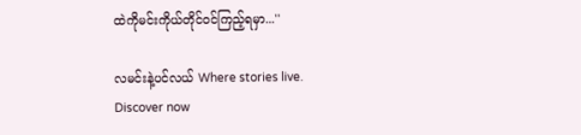ထဲကိုမင်းကိုယ်တိုင်ဝင်ကြည့်ရမှာ...''

လမင်းနဲ့ပင်လယ် Where stories live. Discover now